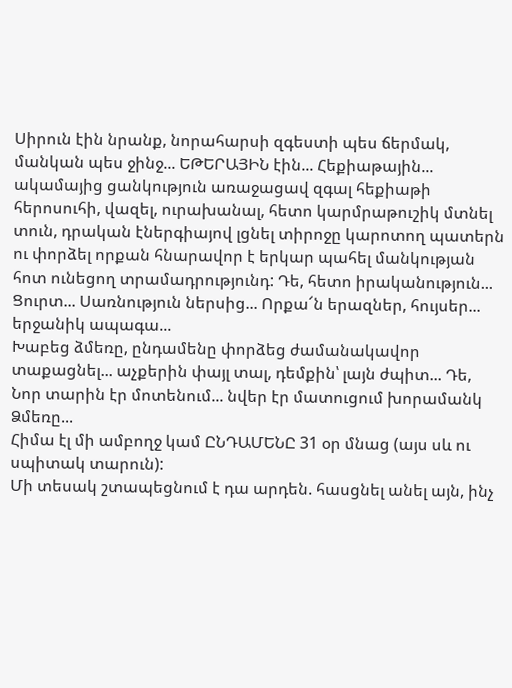Սիրուն էին նրանք, նորահարսի զգեստի պես ճերմակ, մանկան պես ջինջ... ԵԹԵՐԱՅԻՆ էին... Հեքիաթային... ակամայից ցանկություն առաջացավ զգալ հեքիաթի հերոսուհի, վազել, ուրախանալ, հետո կարմրաթուշիկ մտնել տուն, դրական էներգիայով լցնել տիրոջը կարոտող պատերն ու փորձել որքան հնարավոր է երկար պահել մանկության հոտ ունեցող տրամադրությունդ: Դե, հետո իրականություն... Ցուրտ... Սառնություն ներսից... Որքա՜ն երազներ, հույսեր... երջանիկ ապագա...
Խաբեց ձմեռը, ընդամենը փորձեց ժամանակավոր տաքացնել... աչքերին փայլ տալ, դեմքին՝ լայն ժպիտ... Դե, Նոր տարին էր մոտենում... նվեր էր մատուցում խորամանկ Ձմեռը...
Հիմա էլ մի ամբողջ կամ ԸՆԴԱՄԵՆԸ 31 օր մնաց (այս սև ու սպիտակ տարուն):
Մի տեսակ շտապեցնում է դա արդեն. հասցնել անել այն, ինչ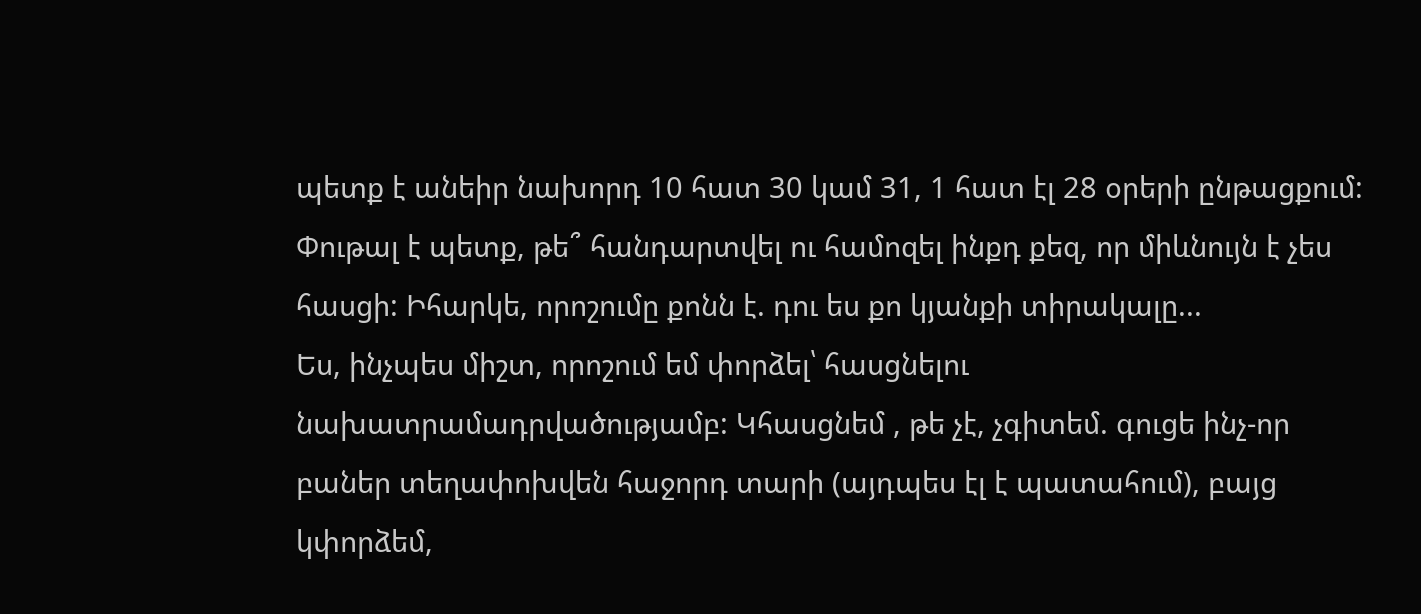պետք է անեիր նախորդ 10 հատ 30 կամ 31, 1 հատ էլ 28 օրերի ընթացքում: Փութալ է պետք, թե՞ հանդարտվել ու համոզել ինքդ քեզ, որ միևնույն է չես հասցի: Իհարկե, որոշումը քոնն է. դու ես քո կյանքի տիրակալը...
Ես, ինչպես միշտ, որոշում եմ փորձել՝ հասցնելու նախատրամադրվածությամբ: Կհասցնեմ , թե չէ, չգիտեմ. գուցե ինչ-որ բաներ տեղափոխվեն հաջորդ տարի (այդպես էլ է պատահում), բայց կփորձեմ,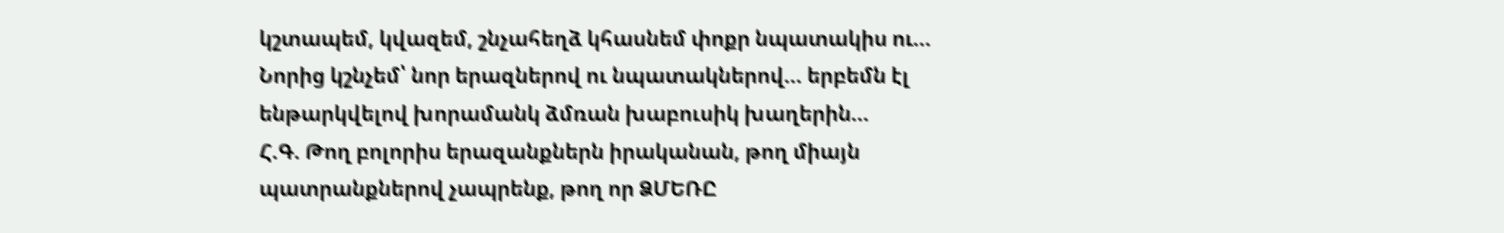կշտապեմ, կվազեմ, շնչահեղձ կհասնեմ փոքր նպատակիս ու...
Նորից կշնչեմ՝ նոր երազներով ու նպատակներով... երբեմն էլ ենթարկվելով խորամանկ ձմռան խաբուսիկ խաղերին...
Հ.Գ. Թող բոլորիս երազանքներն իրականան, թող միայն պատրանքներով չապրենք, թող որ ՁՄԵՌԸ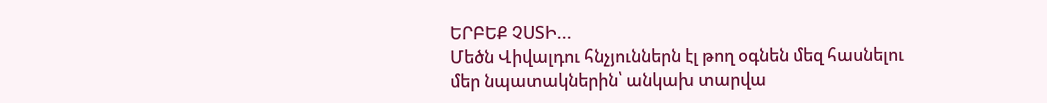ԵՐԲԵՔ ՉՍՏԻ...
Մեծն Վիվալդու հնչյուններն էլ թող օգնեն մեզ հասնելու մեր նպատակներին՝ անկախ տարվա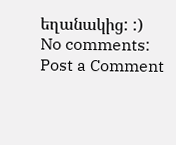եղանակից: :)
No comments:
Post a Comment